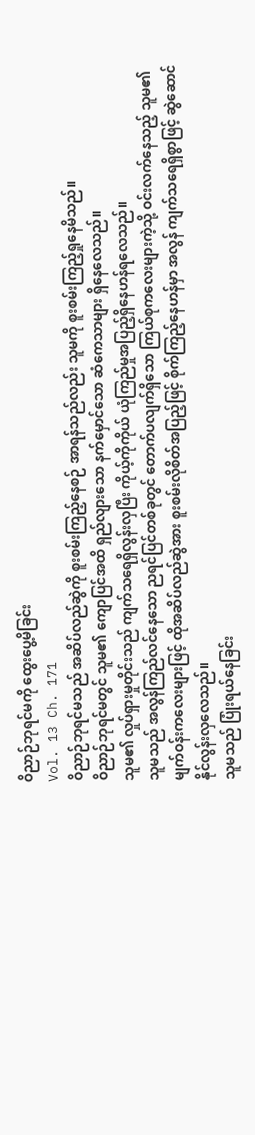ဝိညာဉ်ဘုရင်မကို ထွေးပွေ့မိခြင်း
Vol. 13 Ch. 171
ဝိညာဉ်ဘုရင်မသည် အဆိပ်လည်ဆွဲကို စူးစမ်းကြည့်နေစဉ် အာရန်သည်လည်း သူမကို စူးစမ်းကြည့်ရှုနေမိသည်။
ဝိညာဉ်ဘုရင်မတွင် သူမ၏ ကျောပြင်အထိ ရှည်လျားသော နက်မှောင်သော ဆံကေသာများ ရှိနေလေသည်။
သူမ၏ လှုပ်ရှားမှုတိုင်းသည် ကျက်သရေရှိလွန်းလှပြီး ကိုယ့်ကိုကိုယ် ယုံကြည်မှုအပြည့်ရှိနေဟန်ရလေသည်။
သူမသည် အလွန်ကြည်လင်နေသော ညရင်ပြင်တစ်ခုတွင် တောက်ပလျက်ရှိသော ကြယ်စုကလေးများကဲ့သို့ ဝင်းလက်နေသည့် သူမ၏ မျက်ဝန်းကလေးများဖြင့် ထိုအဆိပ်လည်ဆွဲအား စူးစမ်းလိုစိတ်အပြည့်ဖြင့် စိုက်ကြည့်နေဟန်မှာ အလွန် ကျက်သရေရှိစွာဖြင့် ဆွဲဆောင်နိုင်လွန်းလှလေသည်။
သူမသည် ပြုံးရယ်နေခြင်း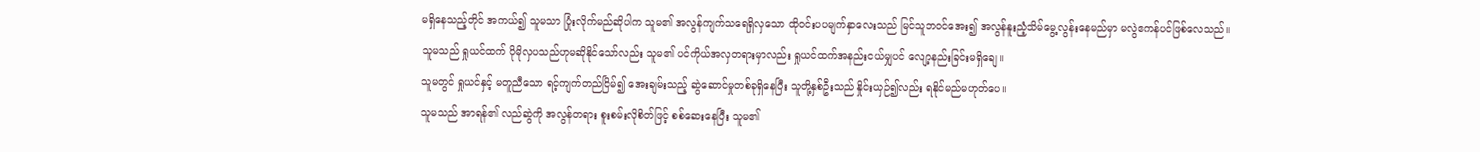မရှိနေသည့်တိုင် အကယ်၍ သူမသာ ပြုံးလိုက်မည်ဆိုပါက သူမ၏ အလွန်ကျက်သရေရှိလှသော ထိုဝင်းပပမျက်နှာလေးသည် မြင်သူဘဝင်အေး၍ အလွန်နူးညံ့သိမ်မွေ့လွန်းနေမည်မှာ မလွဲဧကန်ပင်ဖြစ်လေသည်။
သူမသည် ရှုယင်ထက် ပိုမိုလှပသည်ဟုမဆိုနိုင်သော်လည်း သူမ၏ ပင်ကိုယ်အလှတရားမှာလည်း ရှုယင်ထက်အနည်းငယ်မျှပင် လျော့နည်းခြင်းမရှိချေ။
သူမတွင် ရှုယင်နှင့် မတူညီသော ရင့်ကျက်တည်ငြိမ်၍ အေးချမ်းသည့် ဆွဲဆောင်မှုတစ်ခုရှိနေပြီး သူတို့နှစ်ဦးသည် နှိုင်းယှဉ်၍လည်း ရနိုင်မည်မဟုတ်ပေ။
သူမသည် အာရန်၏ လည်ဆွဲကို အလွန်တရား စူးစမ်းလိုစိတ်ဖြင့် စစ်ဆေးနေပြီး သူမ၏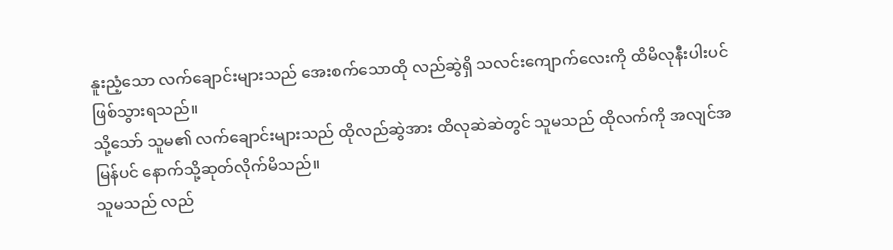နူးညံ့သော လက်ချောင်းများသည် အေးစက်သောထို လည်ဆွဲရှိ သလင်းကျောက်လေးကို ထိမိလုနီးပါးပင် ဖြစ်သွားရသည်။
သို့သော် သူမ၏ လက်ချောင်းများသည် ထိုလည်ဆွဲအား ထိလုဆဲဆဲတွင် သူမသည် ထိုလက်ကို အလျင်အမြန်ပင် နောက်သို့ဆုတ်လိုက်မိသည်။
သူမသည် လည်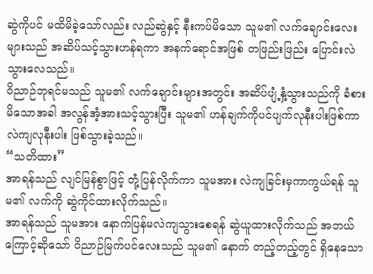ဆွဲကိုပင် မထိမိခဲ့သော်လည်း လည်ဆွဲနှင့် နီးကပ်မိသော သူမ၏ လက်ချောင်းလေးများသည် အဆိပ်သင့်သွားဟန်ရကာ အနက်ရောင်အဖြစ် တဖြည်းဖြည်း ပြောင်းလဲသွားလေသည်။
ဝိညာဉ်ဘုရင်မသည် သူမ၏ လက်ချောင်းများအတွင်း အဆိပ်ပျံ့နှံ့သွားသည်ကို ခံစားမိသောအခါ အလွန်အံ့အားသင့်သွားပြီး သူမ၏ ဟန်ချက်ကိုပင်ပျက်လုနီးပါးဖြစ်ကာ လဲကျလုနီးပါး ဖြစ်သွားခဲ့သည်။
“သတိထား”
အာရန်သည် လျင်မြန်စွာဖြင့် တုံ့ပြန်လိုက်ကာ သူမအား လဲကျခြင်းမှကာကွယ်ရန် သူမ၏ လက်ကို ဆွဲကိုင်ထားလိုက်သည်။
အာရန်သည် သူမအား နောက်ပြန်မလဲကျသွားစေရန် ဆွဲယူထားလိုက်သည် အဘယ်ကြောင့်ဆိုသော် ဝိညာဉ်မြက်ပင်လေးသည် သူမ၏ နောက် တည့်တည့်တွင် ရှိနေသော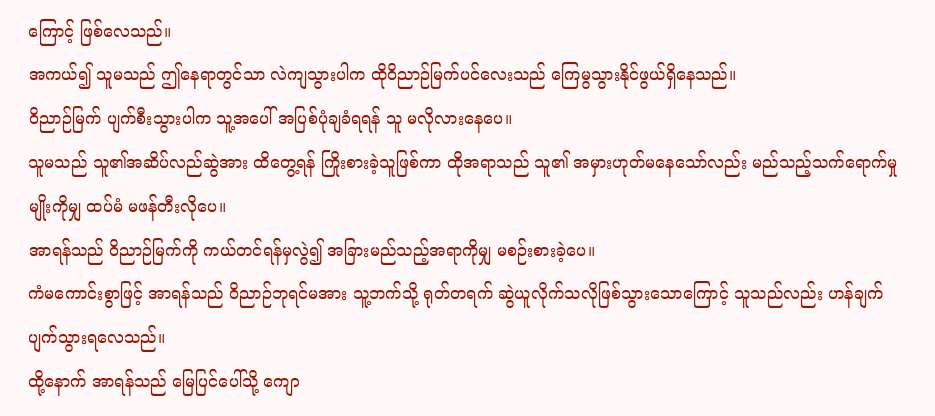ကြောင့် ဖြစ်လေသည်။
အကယ်၍ သူမသည် ဤနေရာတွင်သာ လဲကျသွားပါက ထိုဝိညာဉ်မြက်ပင်လေးသည် ကြေမွသွားနိုင်ဖွယ်ရှိနေသည်။
ဝိညာဉ်မြက် ပျက်စီးသွားပါက သူ့အပေါ် အပြစ်ပုံချခံရရန် သူ မလိုလားနေပေ။
သူမသည် သူ၏အဆိပ်လည်ဆွဲအား ထိတွေ့ရန် ကြိုးစားခဲ့သူဖြစ်ကာ ထိုအရာသည် သူ၏ အမှားဟုတ်မနေသော်လည်း မည်သည့်သက်ရောက်မှုမျိုးကိုမျှ ထပ်မံ မဖန်တီးလိုပေ။
အာရန်သည် ဝိညာဉ်မြက်ကို ကယ်တင်ရန်မှလွဲ၍ အခြားမည်သည့်အရာကိုမျှ မစဉ်းစားခဲ့ပေ။
ကံမကောင်းစွာဖြင့် အာရန်သည် ဝိညာဉ်ဘုရင်မအား သူ့ဘက်သို့ ရုတ်တရက် ဆွဲယူလိုက်သလိုဖြစ်သွားသောကြောင့် သူသည်လည်း ဟန်ချက်ပျက်သွားရလေသည်။
ထို့နောက် အာရန်သည် မြေပြင်ပေါ်သို့ ကျော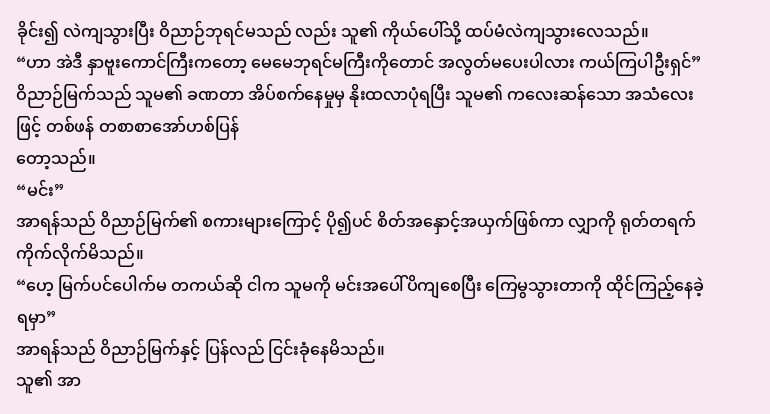ခိုင်း၍ လဲကျသွားပြီး ဝိညာဉ်ဘုရင်မသည် လည်း သူ၏ ကိုယ်ပေါ်သို့ ထပ်မံလဲကျသွားလေသည်။
“ဟာ အဲဒီ နှာဗူးကောင်ကြီးကတော့ မေမေဘုရင်မကြီးကိုတောင် အလွတ်မပေးပါလား ကယ်ကြပါဦးရှင်”
ဝိညာဉ်မြက်သည် သူမ၏ ခဏတာ အိပ်စက်နေမှုမှ နိုးထလာပုံရပြီး သူမ၏ ကလေးဆန်သော အသံလေးဖြင့် တစ်ဖန် တစာစာအော်ဟစ်ပြန်
တော့သည်။
“မင်း”
အာရန်သည် ဝိညာဉ်မြက်၏ စကားများကြောင့် ပို၍ပင် စိတ်အနှောင့်အယှက်ဖြစ်ကာ လျှာကို ရုတ်တရက်ကိုက်လိုက်မိသည်။
“ဟေ့ မြက်ပင်ပေါက်မ တကယ်ဆို ငါက သူမကို မင်းအပေါ်ပိကျစေပြီး ကြေမွသွားတာကို ထိုင်ကြည့်နေခဲ့ရမှာ”
အာရန်သည် ဝိညာဉ်မြက်နှင့် ပြန်လည် ငြင်းခုံနေမိသည်။
သူ၏ အာ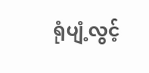ရုံပျံ့လွင့်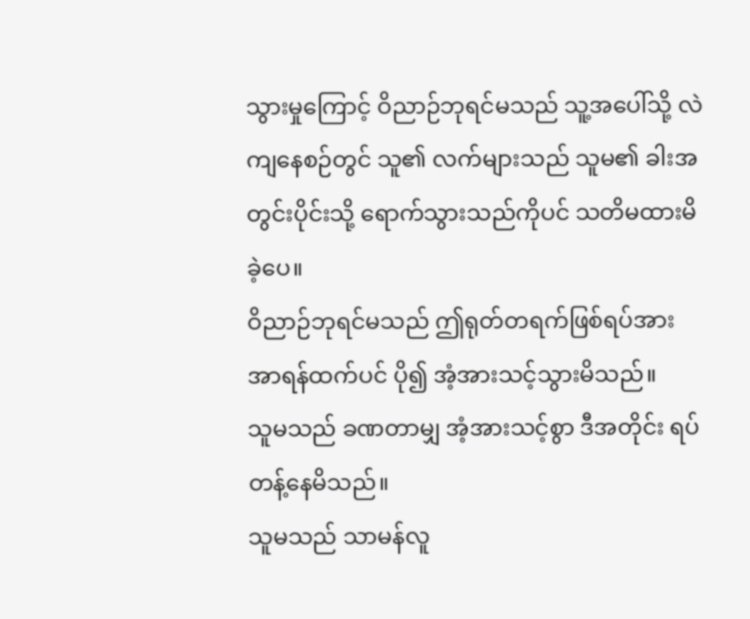သွားမှုကြောင့် ဝိညာဉ်ဘုရင်မသည် သူ့အပေါ်သို့ လဲကျနေစဉ်တွင် သူ၏ လက်များသည် သူမ၏ ခါးအတွင်းပိုင်းသို့ ရောက်သွားသည်ကိုပင် သတိမထားမိခဲ့ပေ။
ဝိညာဉ်ဘုရင်မသည် ဤရုတ်တရက်ဖြစ်ရပ်အား အာရန်ထက်ပင် ပို၍ အံ့အားသင့်သွားမိသည်။
သူမသည် ခဏတာမျှ အံ့အားသင့်စွာ ဒီအတိုင်း ရပ်တန့်နေမိသည်။
သူမသည် သာမန်လူ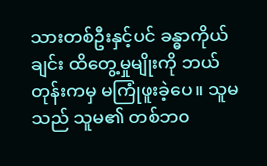သားတစ်ဦးနှင့်ပင် ခန္ဓာကိုယ်ချင်း ထိတွေ့မှုမျိုးကို ဘယ်တုန်းကမှ မကြုံဖူးခဲ့ပေ။ သူမသည် သူမ၏ တစ်ဘ၀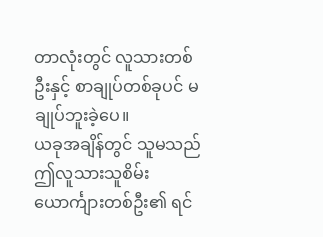တာလုံးတွင် လူသားတစ်ဦးနှင့် စာချုပ်တစ်ခုပင် မချုပ်ဘူးခဲ့ပေ။
ယခုအချိန်တွင် သူမသည် ဤလူသားသူစိမ်းယောင်္ကျားတစ်ဦး၏ ရင်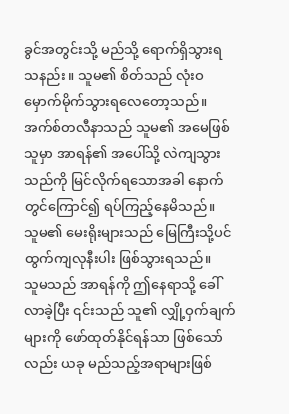ခွင်အတွင်းသို့ မည်သို့ ရောက်ရှိသွားရသနည်း။ သူမ၏ စိတ်သည် လုံးဝ မှောက်မိုက်သွားရလေတော့သည်။
အက်စ်တလီနာသည် သူမ၏ အမေဖြစ်သူမှာ အာရန်၏ အပေါ်သို့ လဲကျသွားသည်ကို မြင်လိုက်ရသောအခါ နောက်တွင်ကြောင်၍ ရပ်ကြည့်နေမိသည်။
သူမ၏ မေးရိုးများသည် မြေကြီးသို့ပင် ထွက်ကျလုနီးပါး ဖြစ်သွားရသည်။
သူမသည် အာရန်ကို ဤနေရာသို့ ခေါ်လာခဲ့ပြီး ၎င်းသည် သူ၏ လျှို့ဝှက်ချက်များကို ဖော်ထုတ်နိုင်ရန်သာ ဖြစ်သော်လည်း ယခု မည်သည့်အရာများဖြစ်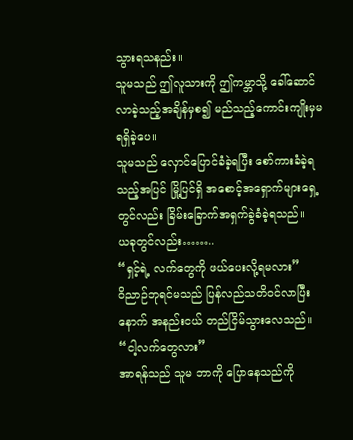သွားရသနည်း။
သူမသည် ဤလူသားကို ဤကမ္ဘာသို့ ခေါ်ဆောင်လာခဲ့သည့်အချိန်မှစ၍ မည်သည့်ကောင်းကျိုးမှမရရှိခဲ့ပေ။
သူမသည် လှောင်ပြောင်ခံခဲ့ရပြီး စော်ကားခံခဲ့ရသည့်အပြင် မြို့ပြင်ရှိ အစောင့်အရှောက်များရှေ့တွင်လည်း ခြိမ်းခြောက်အရှက်ခွဲခံခဲ့ရသည်။
ယခုတွင်လည်း……..
“ရှင့်ရဲ့ လက်တွေကို ဖယ်ပေးလို့ရမလား”
ဝိညာဉ်ဘုရင်မသည် ပြန်လည်သတိဝင်လာပြီးနောက် အနည်းငယ် တည်ငြိမ်သွားလေသည်။
“ငါ့လက်တွေလား”
အာရန်သည် သူမ ဘာကို ပြောနေသည်ကို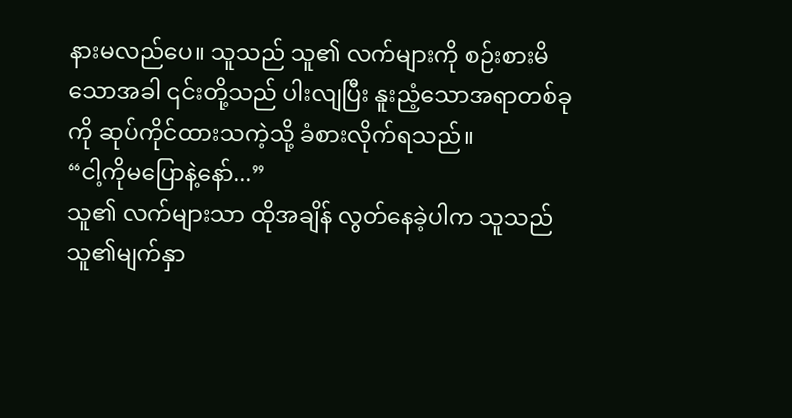နားမလည်ပေ။ သူသည် သူ၏ လက်များကို စဉ်းစားမိသောအခါ ၎င်းတို့သည် ပါးလျပြီး နူးညံ့သောအရာတစ်ခုကို ဆုပ်ကိုင်ထားသကဲ့သို့ ခံစားလိုက်ရသည်။
“ငါ့ကိုမပြောနဲ့နော်...”
သူ၏ လက်များသာ ထိုအချိန် လွတ်နေခဲ့ပါက သူသည် သူ၏မျက်နှာ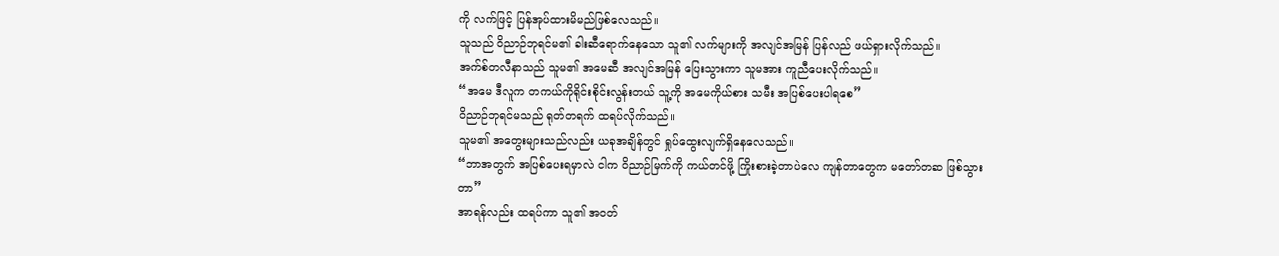ကို လက်ဖြင့် ပြန်အုပ်ထားမိမည်ဖြစ်လေသည်။
သူသည် ဝိညာဉ်ဘုရင်မ၏ ခါးဆီရောက်နေသော သူ၏ လက်များကို အလျင်အမြန် ပြန်လည် ဖယ်ရှားလိုက်သည်။
အက်စ်တလီနာသည် သူမ၏ အမေဆီ အလျင်အမြန် ပြေးသွားကာ သူမအား ကူညီပေးလိုက်သည်။
“အမေ ဒီလူက တကယ်ကိုရိုင်းစိုင်းလွန်းတယ် သူ့ကို အမေကိုယ်စား သမီး အပြစ်ပေးပါရစေ”
ဝိညာဉ်ဘုရင်မသည် ရုတ်တရက် ထရပ်လိုက်သည်။
သူမ၏ အတွေးများသည်လည်း ယခုအချိန်တွင် ရှုပ်ထွေးလျက်ရှိနေလေသည်။
“ဘာအတွက် အပြစ်ပေးရမှာလဲ ငါက ဝိညာဉ်မြက်ကို ကယ်တင်ဖို့ ကြိုးစားခဲ့တာပဲလေ ကျန်တာတွေက မတော်တဆ ဖြစ်သွားတာ”
အာရန်လည်း ထရပ်ကာ သူ၏ အဝတ်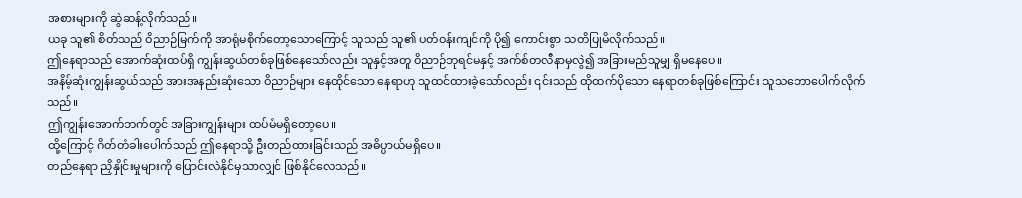အစားများကို ဆွဲဆန့်လိုက်သည်။
ယခု သူ၏ စိတ်သည် ဝိညာဉ်မြက်ကို အာရုံမစိုက်တော့သောကြောင့် သူသည် သူ၏ ပတ်ဝန်းကျင်ကို ပို၍ ကောင်းစွာ သတိပြုမိလိုက်သည်။
ဤနေရာသည် အောက်ဆုံးထပ်ရှိ ကျွန်းဆွယ်တစ်ခုဖြစ်နေသော်လည်း သူနှင့်အတူ ဝိညာဉ်ဘုရင်မနှင့် အက်စ်တလီနာမှလွဲ၍ အခြားမည်သူမျှ ရှိမနေပေ။
အနိမ့်ဆုံးကျွန်းဆွယ်သည် အားအနည်းဆုံးသော ဝိညာဉ်များ နေထိုင်သော နေရာဟု သူထင်ထားခဲ့သော်လည်း ၎င်းသည် ထိုထက်ပိုသော နေရာတစ်ခုဖြစ်ကြောင်း သူသဘောပေါက်လိုက်သည်။
ဤကျွန်းအောက်ဘက်တွင် အခြားကျွန်းများ ထပ်မံမရှိတော့ပေ။
ထို့ကြောင့် ဂိတ်တံခါးပေါက်သည် ဤနေရာသို့ ဦးတည်ထားခြင်းသည် အဓိပ္ပာယ်မရှိပေ။
တည်နေရာ ညှိနှိုင်းမှုများကို ပြောင်းလဲနိုင်မှသာလျှင် ဖြစ်နိုင်လေသည်။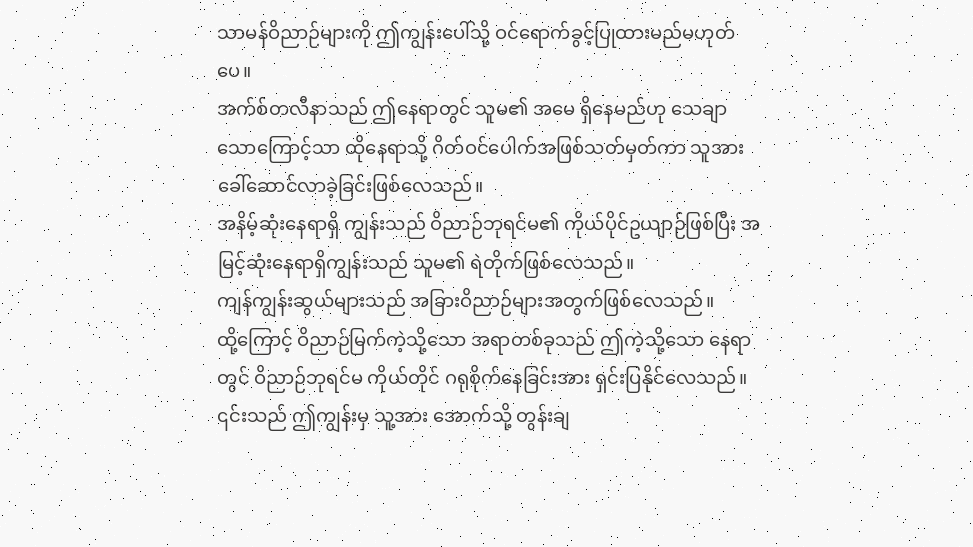သာမန်ဝိညာဉ်များကို ဤကျွန်းပေါ်သို့ ဝင်ရောက်ခွင့်ပြုထားမည်မဟုတ်ပေ။
အက်စ်တလီနာသည် ဤနေရာတွင် သူမ၏ အမေ ရှိနေမည်ဟု သေချာသောကြောင့်သာ ထိုနေရာသို့ ဂိတ်ဝင်ပေါက်အဖြစ်သတ်မှတ်ကာ သူအား ခေါ်ဆောင်လာခဲ့ခြင်းဖြစ်လေသည်။
အနိမ့်ဆုံးနေရာရှိ ကျွန်းသည် ဝိညာဉ်ဘုရင်မ၏ ကိုယ်ပိုင်ဥယျာဉ်ဖြစ်ပြီး အမြင့်ဆုံးနေရာရှိကျွန်းသည် သူမ၏ ရဲတိုက်ဖြစ်လေသည်။
ကျန်ကျွန်းဆွယ်များသည် အခြားဝိညာဉ်များအတွက်ဖြစ်လေသည်။
ထို့ကြောင့် ဝိညာဉ်မြက်ကဲ့သို့သော အရာတစ်ခုသည် ဤကဲ့သို့သော နေရာတွင် ဝိညာဉ်ဘုရင်မ ကိုယ်တိုင် ဂရုစိုက်နေခြင်းအား ရှင်းပြနိုင်လေသည်။
၎င်းသည် ဤကျွန်းမှ သူ့အား အောက်သို့ တွန်းချ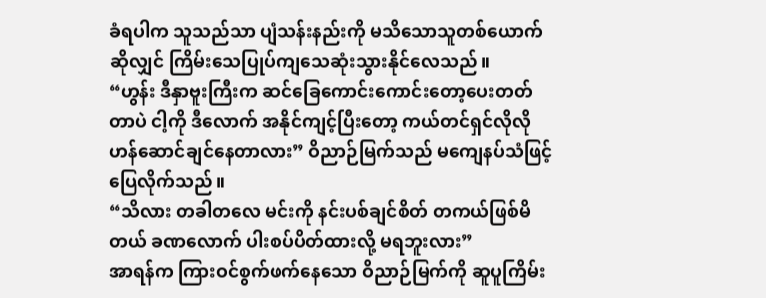ခံရပါက သူသည်သာ ပျံသန်းနည်းကို မသိသောသူတစ်ယောက်ဆိုလျှင် ကြိမ်းသေပြုပ်ကျသေဆုံးသွားနိုင်လေသည်။
“ဟွန်း ဒီနှာဗူးကြီးက ဆင်ခြေကောင်းကောင်းတော့ပေးတတ်တာပဲ ငါ့ကို ဒီလောက် အနိုင်ကျင့်ပြီးတော့ ကယ်တင်ရှင်လိုလို ဟန်ဆောင်ချင်နေတာလား” ဝိညာဉ်မြက်သည် မကျေနပ်သံဖြင့် ပြေလိုက်သည်။
“သိလား တခါတလေ မင်းကို နင်းပစ်ချင်စိတ် တကယ်ဖြစ်မိတယ် ခဏလောက် ပါးစပ်ပိတ်ထားလို့ မရဘူးလား”
အာရန်က ကြားဝင်စွက်ဖက်နေသော ဝိညာဉ်မြက်ကို ဆူပူကြိမ်း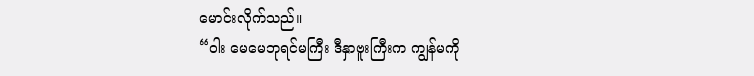မောင်းလိုက်သည်။
“ဝါး မေမေဘုရင်မကြီး ဒီနှာဗူးကြီးက ကျွန်မကို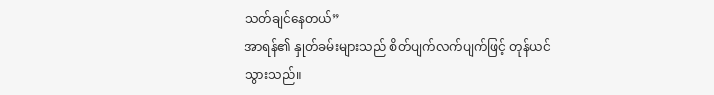သတ်ချင်နေတယ်”
အာရန်၏ နှုတ်ခမ်းများသည် စိတ်ပျက်လက်ပျက်ဖြင့် တုန်ယင်သွားသည်။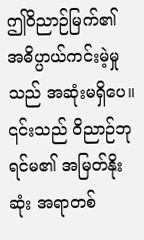ဤဝိညာဉ်မြက်၏ အဓိပ္ပာယ်ကင်းမဲ့မှုသည် အဆုံးမရှိပေ။
၎င်းသည် ဝိညာဉ်ဘုရင်မ၏ အမြတ်နိုးဆုံး အရာတစ်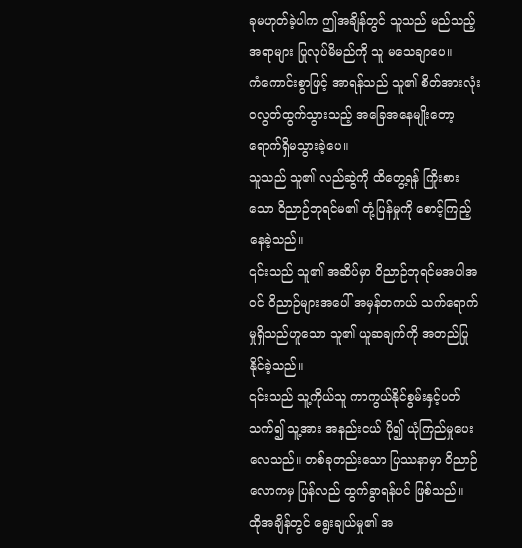ခုမဟုတ်ခဲ့ပါက ဤအချိန်တွင် သူသည် မည်သည့်အရာများ ပြုလုပ်မိမည်ကို သူ မသေချာပေ။
ကံကောင်းစွာဖြင့် အာရန်သည် သူ၏ စိတ်အားလုံး၀လွတ်ထွက်သွားသည့် အခြေအနေမျိုးတော့ ရောက်ရှိမသွားခဲ့ပေ။
သူသည် သူ၏ လည်ဆွဲကို ထိတွေ့ရန် ကြိုးစားသော ဝိညာဉ်ဘုရင်မ၏ တုံ့ပြန်မှုကို စောင့်ကြည့်နေခဲ့သည်။
၎င်းသည် သူ၏ အဆိပ်မှာ ဝိညာဉ်ဘုရင်မအပါအဝင် ဝိညာဉ်များအပေါ် အမှန်တကယ် သက်ရောက်မှုရှိသည်ဟူသော သူ၏ ယူဆချက်ကို အတည်ပြုနိုင်ခဲ့သည်။
၎င်းသည် သူ့ကိုယ်သူ ကာကွယ်နိုင်စွမ်းနှင့်ပတ်သက်၍ သူ့အား အနည်းငယ် ပို၍ ယုံကြည်မှုပေးလေသည်။ တစ်ခုတည်းသော ပြဿနာမှာ ဝိညာဉ်လောကမှ ပြန်လည် ထွက်ခွာရန်ပင် ဖြစ်သည်။
ထိုအချိန်တွင် ရွေးချယ်မှု၏ အ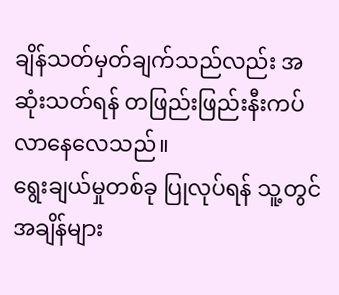ချိန်သတ်မှတ်ချက်သည်လည်း အဆုံးသတ်ရန် တဖြည်းဖြည်းနီးကပ်လာနေလေသည်။
ရွေးချယ်မှုတစ်ခု ပြုလုပ်ရန် သူ့တွင် အချိန်များ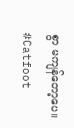စွာ မကျန်တော့ပေ။
#Catfoot